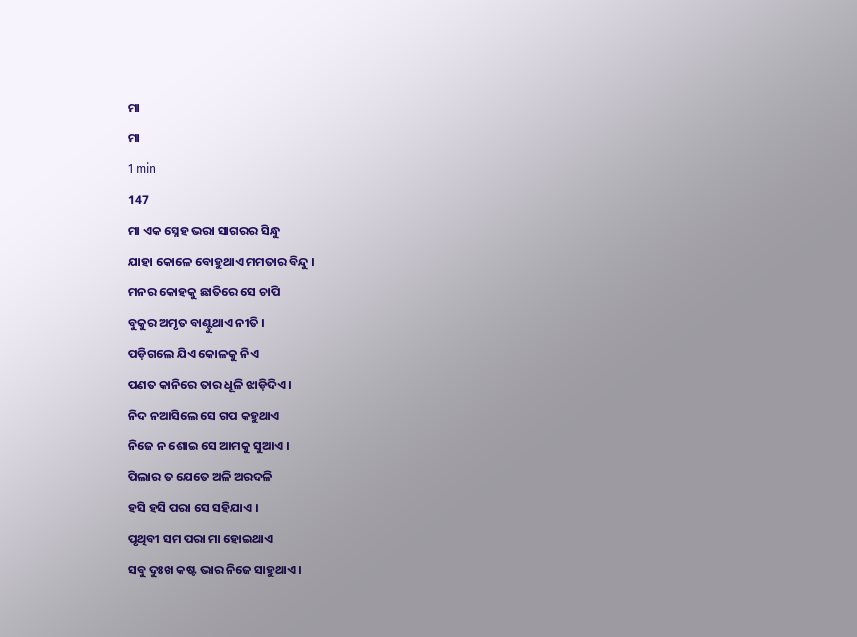ମା
ମା
1 min
147
ମା ଏକ ସ୍ନେହ ଭରା ସାଗରର ସିନ୍ଧୁ
ଯାହା କୋଳେ ବୋହୁଥାଏ ମମତାର ବିନ୍ଦୁ ।
ମନର କୋହକୁ ଛାତିରେ ସେ ଚାପି
ବୁକୁର ଅମୃତ ବାଣ୍ଟୁଥାଏ ନୀତି ।
ପଡ଼ିଗଲେ ଯିଏ କୋଳକୁ ନିଏ
ପଣତ କାନିରେ ତାର ଧୂଳି ଝାଡ଼ିଦିଏ ।
ନିଦ ନଆସିଲେ ସେ ଗପ କହୁଥାଏ
ନିଜେ ନ ଶୋଇ ସେ ଆମକୁ ସୁଆଏ ।
ପିଲାର ତ ଯେତେ ଅଳି ଅରଦଳି
ହସି ହସି ପରା ସେ ସହିଯାଏ ।
ପୃଥିବୀ ସମ ପରା ମା ହୋଇଥାଏ
ସବୁ ଦୁଃଖ କଷ୍ଟ ଭାର ନିଜେ ସାହୁଥାଏ ।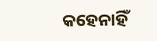କହେନାହିଁ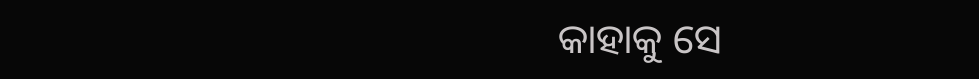କାହାକୁ ସେ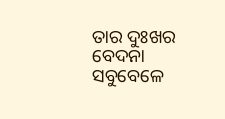ତାର ଦୁଃଖର ବେଦନା
ସବୁବେଳେ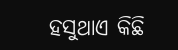ହସୁଥାଏ କିଛି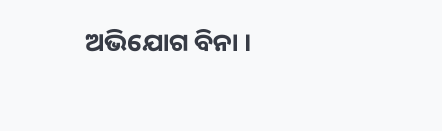ଅଭିଯୋଗ ବିନା ।